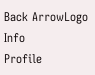Back ArrowLogo
Info
Profile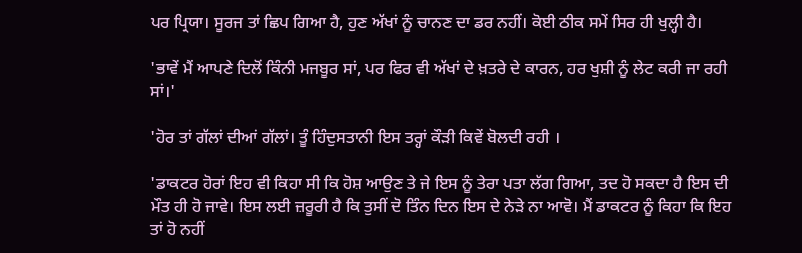ਪਰ ਪ੍ਰਿਯਾ। ਸੂਰਜ ਤਾਂ ਛਿਪ ਗਿਆ ਹੈ, ਹੁਣ ਅੱਖਾਂ ਨੂੰ ਚਾਨਣ ਦਾ ਡਰ ਨਹੀਂ। ਕੋਈ ਠੀਕ ਸਮੇਂ ਸਿਰ ਹੀ ਖੁਲ੍ਹੀ ਹੈ।

'ਭਾਵੇਂ ਮੈਂ ਆਪਣੇ ਦਿਲੋਂ ਕਿੰਨੀ ਮਜਬੂਰ ਸਾਂ, ਪਰ ਫਿਰ ਵੀ ਅੱਖਾਂ ਦੇ ਖ਼ਤਰੇ ਦੇ ਕਾਰਨ, ਹਰ ਖੁਸ਼ੀ ਨੂੰ ਲੇਟ ਕਰੀ ਜਾ ਰਹੀ ਸਾਂ।'

'ਹੋਰ ਤਾਂ ਗੱਲਾਂ ਦੀਆਂ ਗੱਲਾਂ। ਤੂੰ ਹਿੰਦੁਸਤਾਨੀ ਇਸ ਤਰ੍ਹਾਂ ਕੌੜੀ ਕਿਵੇਂ ਬੋਲਦੀ ਰਹੀ ।

'ਡਾਕਟਰ ਹੋਰਾਂ ਇਹ ਵੀ ਕਿਹਾ ਸੀ ਕਿ ਹੋਸ਼ ਆਉਣ ਤੇ ਜੇ ਇਸ ਨੂੰ ਤੇਰਾ ਪਤਾ ਲੱਗ ਗਿਆ, ਤਦ ਹੋ ਸਕਦਾ ਹੈ ਇਸ ਦੀ ਮੌਤ ਹੀ ਹੋ ਜਾਵੇ। ਇਸ ਲਈ ਜ਼ਰੂਰੀ ਹੈ ਕਿ ਤੁਸੀਂ ਦੋ ਤਿੰਨ ਦਿਨ ਇਸ ਦੇ ਨੇੜੇ ਨਾ ਆਵੋ। ਮੈਂ ਡਾਕਟਰ ਨੂੰ ਕਿਹਾ ਕਿ ਇਹ ਤਾਂ ਹੋ ਨਹੀਂ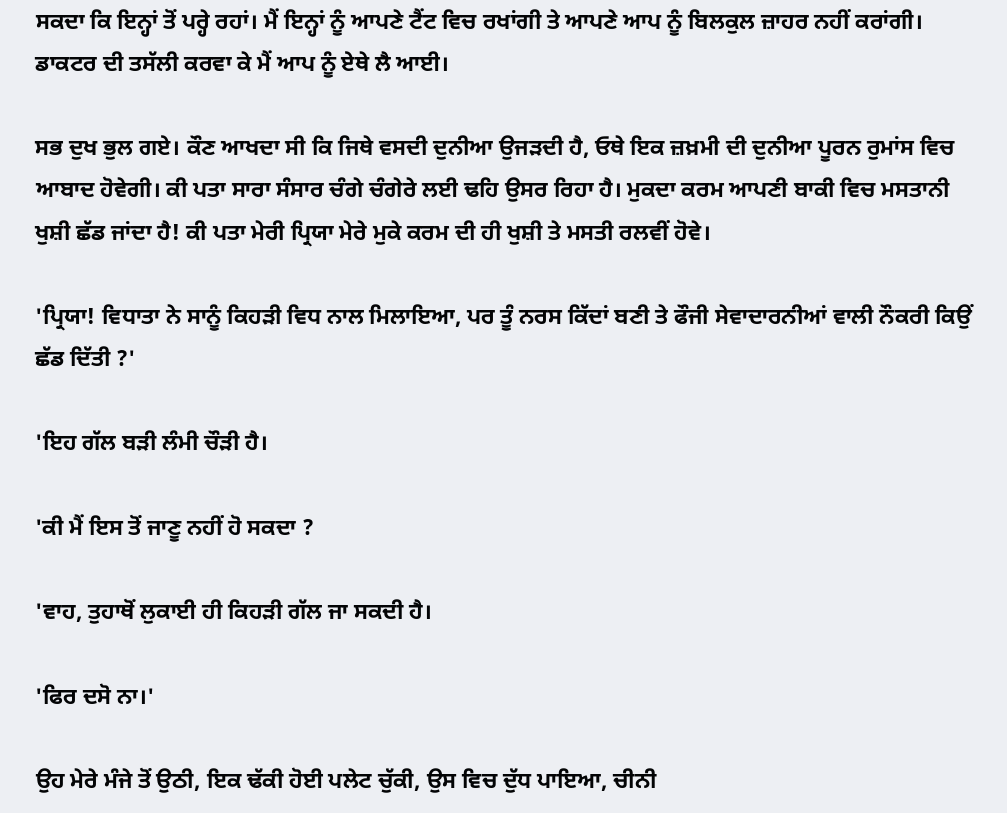ਸਕਦਾ ਕਿ ਇਨ੍ਹਾਂ ਤੋਂ ਪਰ੍ਹੇ ਰਹਾਂ। ਮੈਂ ਇਨ੍ਹਾਂ ਨੂੰ ਆਪਣੇ ਟੈਂਟ ਵਿਚ ਰਖਾਂਗੀ ਤੇ ਆਪਣੇ ਆਪ ਨੂੰ ਬਿਲਕੁਲ ਜ਼ਾਹਰ ਨਹੀਂ ਕਰਾਂਗੀ। ਡਾਕਟਰ ਦੀ ਤਸੱਲੀ ਕਰਵਾ ਕੇ ਮੈਂ ਆਪ ਨੂੰ ਏਥੇ ਲੈ ਆਈ।

ਸਭ ਦੁਖ ਭੁਲ ਗਏ। ਕੌਣ ਆਖਦਾ ਸੀ ਕਿ ਜਿਥੇ ਵਸਦੀ ਦੁਨੀਆ ਉਜੜਦੀ ਹੈ, ਓਥੇ ਇਕ ਜ਼ਖ਼ਮੀ ਦੀ ਦੁਨੀਆ ਪੂਰਨ ਰੁਮਾਂਸ ਵਿਚ ਆਬਾਦ ਹੋਵੇਗੀ। ਕੀ ਪਤਾ ਸਾਰਾ ਸੰਸਾਰ ਚੰਗੇ ਚੰਗੇਰੇ ਲਈ ਢਹਿ ਉਸਰ ਰਿਹਾ ਹੈ। ਮੁਕਦਾ ਕਰਮ ਆਪਣੀ ਬਾਕੀ ਵਿਚ ਮਸਤਾਨੀ ਖੁਸ਼ੀ ਛੱਡ ਜਾਂਦਾ ਹੈ! ਕੀ ਪਤਾ ਮੇਰੀ ਪ੍ਰਿਯਾ ਮੇਰੇ ਮੁਕੇ ਕਰਮ ਦੀ ਹੀ ਖੁਸ਼ੀ ਤੇ ਮਸਤੀ ਰਲਵੀਂ ਹੋਵੇ।

'ਪ੍ਰਿਯਾ! ਵਿਧਾਤਾ ਨੇ ਸਾਨੂੰ ਕਿਹੜੀ ਵਿਧ ਨਾਲ ਮਿਲਾਇਆ, ਪਰ ਤੂੰ ਨਰਸ ਕਿੱਦਾਂ ਬਣੀ ਤੇ ਫੌਜੀ ਸੇਵਾਦਾਰਨੀਆਂ ਵਾਲੀ ਨੌਕਰੀ ਕਿਉਂ ਛੱਡ ਦਿੱਤੀ ?'

'ਇਹ ਗੱਲ ਬੜੀ ਲੰਮੀ ਚੌੜੀ ਹੈ।

'ਕੀ ਮੈਂ ਇਸ ਤੋਂ ਜਾਣੂ ਨਹੀਂ ਹੋ ਸਕਦਾ ?

'ਵਾਹ, ਤੁਹਾਥੋਂ ਲੁਕਾਈ ਹੀ ਕਿਹੜੀ ਗੱਲ ਜਾ ਸਕਦੀ ਹੈ।

'ਫਿਰ ਦਸੋ ਨਾ।'

ਉਹ ਮੇਰੇ ਮੰਜੇ ਤੋਂ ਉਠੀ, ਇਕ ਢੱਕੀ ਹੋਈ ਪਲੇਟ ਚੁੱਕੀ, ਉਸ ਵਿਚ ਦੁੱਧ ਪਾਇਆ, ਚੀਨੀ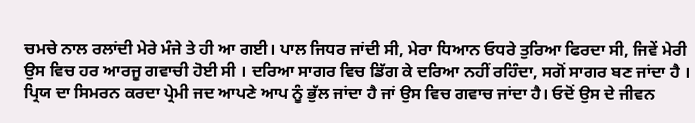ਚਮਚੇ ਨਾਲ ਰਲਾਂਦੀ ਮੇਰੇ ਮੰਜੇ ਤੇ ਹੀ ਆ ਗਈ। ਪਾਲ ਜਿਧਰ ਜਾਂਦੀ ਸੀ, ਮੇਰਾ ਧਿਆਨ ਓਧਰੇ ਤੁਰਿਆ ਫਿਰਦਾ ਸੀ, ਜਿਵੇਂ ਮੇਰੀ ਉਸ ਵਿਚ ਹਰ ਆਰਜੂ ਗਵਾਚੀ ਹੋਈ ਸੀ । ਦਰਿਆ ਸਾਗਰ ਵਿਚ ਡਿੱਗ ਕੇ ਦਰਿਆ ਨਹੀਂ ਰਹਿੰਦਾ, ਸਗੋਂ ਸਾਗਰ ਬਣ ਜਾਂਦਾ ਹੈ । ਪ੍ਰਿਯ ਦਾ ਸਿਮਰਨ ਕਰਦਾ ਪ੍ਰੇਮੀ ਜਦ ਆਪਣੇ ਆਪ ਨੂੰ ਭੁੱਲ ਜਾਂਦਾ ਹੈ ਜਾਂ ਉਸ ਵਿਚ ਗਵਾਚ ਜਾਂਦਾ ਹੈ। ਓਦੋਂ ਉਸ ਦੇ ਜੀਵਨ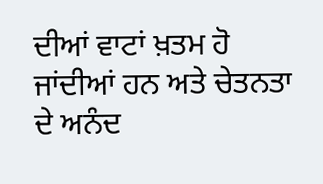ਦੀਆਂ ਵਾਟਾਂ ਖ਼ਤਮ ਹੋ ਜਾਂਦੀਆਂ ਹਨ ਅਤੇ ਚੇਤਨਤਾ ਦੇ ਅਨੰਦ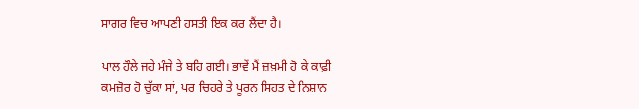ਸਾਗਰ ਵਿਚ ਆਪਣੀ ਹਸਤੀ ਇਕ ਕਰ ਲੈਂਦਾ ਹੈ।

ਪਾਲ ਹੌਲੇ ਜਹੇ ਮੰਜੇ ਤੇ ਬਹਿ ਗਈ। ਭਾਵੇਂ ਮੈਂ ਜ਼ਖ਼ਮੀ ਹੋ ਕੇ ਕਾਫ਼ੀ ਕਮਜ਼ੋਰ ਹੋ ਚੁੱਕਾ ਸਾਂ, ਪਰ ਚਿਹਰੇ ਤੇ ਪੂਰਨ ਸਿਹਤ ਦੇ ਨਿਸ਼ਾਨ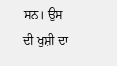ਸਨ। ਉਸ ਦੀ ਖੁਸ਼ੀ ਦਾ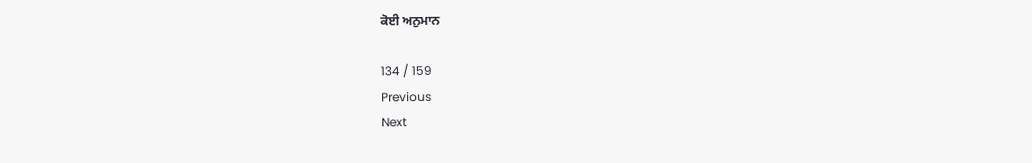ਕੋਈ ਅਨੁਮਾਨ

134 / 159
Previous
Next